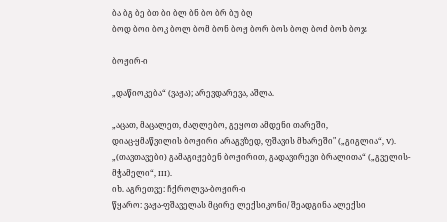ბა ბგ ბე ბთ ბი ბლ ბნ ბო ბრ ბუ ბღ
ბოდ ბოი ბოკ ბოლ ბომ ბონ ბოჟ ბორ ბოს ბოღ ბოძ ბოხ ბოჯ

ბოჟირ-ი

„დაწიოკება“ (ვაჟა); არევდარევა, აშლა.

„აცათ, მაცალეთ, ძაღლებო, გეყოთ ამდენი თარეში,
დიაც-ყმაწვილის ბოჟირი არაგვზედ, ფშავის მხარეში" („გიგლია“, V).
„(თავთავები) გამაგიჟებენ ბოჟირით, გადავირევი ბრალითა“ („გველის-მჭამელი“, III).
იხ. აგრეთვე: ჩქროლვა-ბოჟირ-ი
წყარო: ვაჟა-ფშაველას მცირე ლექსიკონი/ შეადგინა ალექსი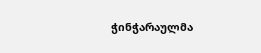ჭინჭარაულმა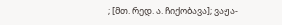; [მთ. რედ. ა. ჩიქობავა]; ვაჟა-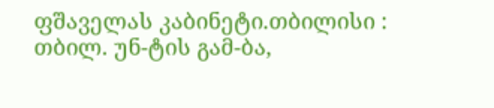ფშაველას კაბინეტი.თბილისი : თბილ. უნ-ტის გამ-ბა,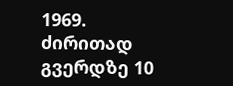1969.
ძირითად გვერდზე 10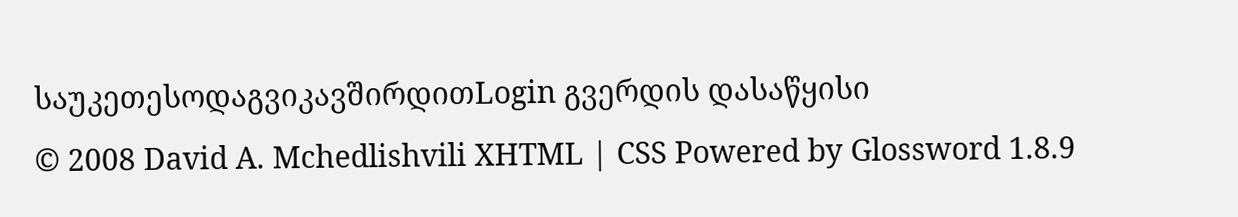საუკეთესოდაგვიკავშირდითLogin გვერდის დასაწყისი
© 2008 David A. Mchedlishvili XHTML | CSS Powered by Glossword 1.8.9